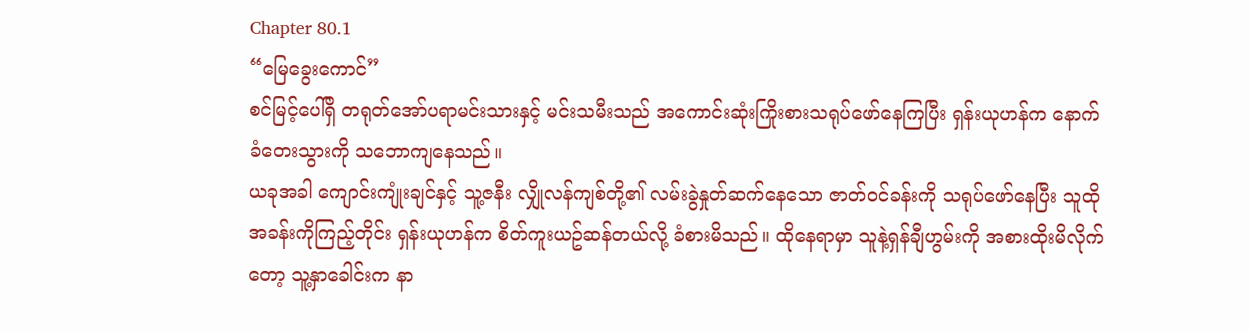Chapter 80.1
“မြေခွေးကောင်”
စင်မြင့်ပေါ်ရှိ တရုတ်အော်ပရာမင်းသားနှင့် မင်းသမီးသည် အကောင်းဆုံးကြိုးစားသရုပ်ဖော်နေကြပြီး ရှန်းယုဟန်က နောက်ခံတေးသွားကို သဘောကျနေသည်။
ယခုအခါ ကျောင်းကျုံးချင်နှင့် သူ့ဇနီး လျှိုလန်ကျစ်တို့၏ လမ်းခွဲနှုတ်ဆက်နေသော ဇာတ်ဝင်ခန်းကို သရုပ်ဖော်နေပြီး သူထိုအခန်းကိုကြည့်တိုင်း ရှန်းယုဟန်က စိတ်ကူးယဥ်ဆန်တယ်လို့ ခံစားမိသည်။ ထိုနေရာမှာ သူနဲ့ရှန်ချီဟွမ်းကို အစားထိုးမိလိုက်တော့ သူ့နှာခေါင်းက နာ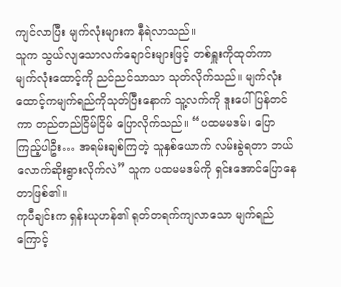ကျင်လာပြီး မျက်လုံးများက နီရဲလာသည်။
သူက သွယ်လျသောလက်ချောင်းများဖြင့် တစ်ရှူးကိုထုတ်ကာ မျက်လုံးထောင့်ကို ညင်ညင်သာသာ သုတ်လိုက်သည်။ မျက်လုံးထောင့်ကမျက်ရည်ကိုသုတ်ပြီးနောက် သူ့လက်ကို ဒူးပေါ်ပြန်တင်ကာ တည်တည်ငြိမ်ငြိမ် ပြောလိုက်သည်။ “ပထမမဒမ်၊ ပြောကြည့်ပါဦး… အရမ်းချစ်ကြတဲ့ သူနှစ်ယောက် လမ်းခွဲရတာ ဘယ်လောက်ဆိုးရွားလိုက်လဲ” သူက ပထမမဒမ်ကို ရှင်းအောင်ပြောနေတာဖြစ်၏။
ကုပီချင်းက ရှန်းယုဟန်၏ ရုတ်တရက်ကျလာသော မျက်ရည်ကြောင့်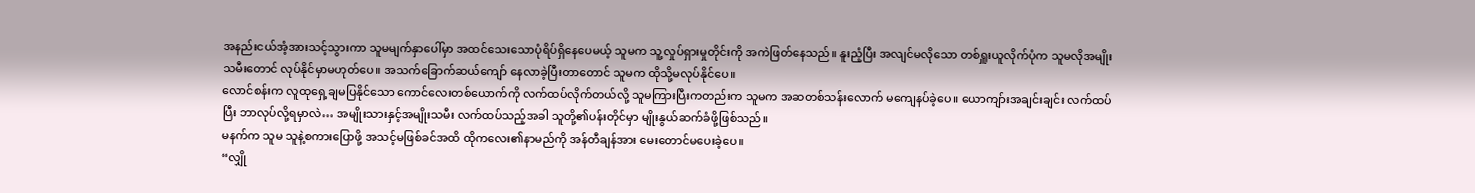အနည်းငယ်အံ့အားသင့်သွားကာ သူမမျက်နှာပေါ်မှာ အထင်သေးသောပုံရိပ်ရှိနေပေမယ့် သူမက သူ့လှုပ်ရှားမှုတိုင်းကို အကဲဖြတ်နေသည်။ နူးညံ့ပြီး အလျင်မလိုသော တစ်ရှူးယူလိုက်ပုံက သူမလိုအမျိုးသမီးတောင် လုပ်နိုင်မှာမဟုတ်ပေ။ အသက်ခြောက်ဆယ်ကျော် နေလာခဲ့ပြီးတာတောင် သူမက ထိုသို့မလုပ်နိုင်ပေ။
လောင်စန်းက လူထုရှေ့ချမပြနိုင်သော ကောင်လေးတစ်ယောက်ကို လက်ထပ်လိုက်တယ်လို့ သူမကြားပြီးကတည်းက သူမက အဆတစ်သန်းလောက် မကျေနပ်ခဲ့ပေ။ ယောကျာ်းအချင်းချင်း လက်ထပ်ပြီး ဘာလုပ်လို့ရမှာလဲ… အမျိုးသားနှင့်အမျိုးသမီး လက်ထပ်သည့်အခါ သူတို့၏ပန်းတိုင်မှာ မျိုးနွယ်ဆက်ခံဖို့ဖြစ်သည်။
မနက်က သူမ သူနဲ့စကားပြောဖို့ အသင့်မဖြစ်ခင်အထိ ထိုကလေး၏နာမည်ကို အန်တီချန်အား မေးတောင်မပေးခဲ့ပေ။
“လျှို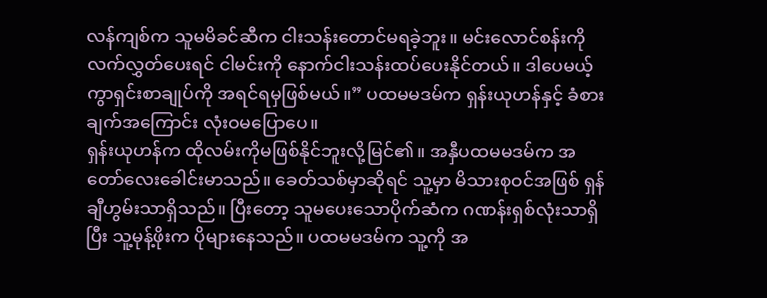လန်ကျစ်က သူမမိခင်ဆီက ငါးသန်းတောင်မရခဲ့ဘူး။ မင်းလောင်စန်းကို လက်လွှတ်ပေးရင် ငါမင်းကို နောက်ငါးသန်းထပ်ပေးနိုင်တယ်။ ဒါပေမယ့် ကွာရှင်းစာချုပ်ကို အရင်ရမှဖြစ်မယ်။” ပထမမဒမ်က ရှန်းယုဟန်နှင့် ခံစားချက်အကြောင်း လုံးဝမပြောပေ။
ရှန်းယုဟန်က ထိုလမ်းကိုမဖြစ်နိုင်ဘူးလို့မြင်၏။ အနှီပထမမဒမ်က အတော်လေးခေါင်းမာသည်။ ခေတ်သစ်မှာဆိုရင် သူ့မှာ မိသားစုဝင်အဖြစ် ရှန်ချီဟွမ်းသာရှိသည်။ ပြီးတော့ သူမပေးသောပိုက်ဆံက ဂဏန်းရှစ်လုံးသာရှိပြီး သူ့မုန့်ဖိုးက ပိုများနေသည်။ ပထမမဒမ်က သူ့ကို အ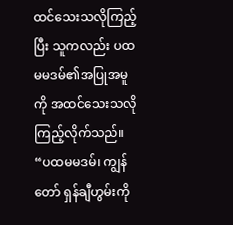ထင်သေးသလိုကြည့်ပြီး သူကလည်း ပထမမဒမ်၏အပြုအမူကို အထင်သေးသလို ကြည့်လိုက်သည်။
“ပထမမဒမ်၊ ကျွန်တော် ရှန်ချီဟွမ်းကို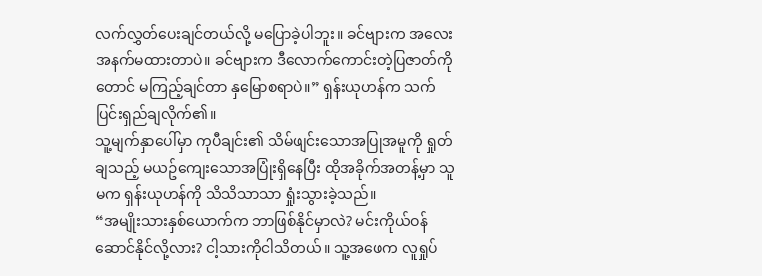လက်လွှတ်ပေးချင်တယ်လို့ မပြောခဲ့ပါဘူး။ ခင်ဗျားက အလေးအနက်မထားတာပဲ။ ခင်ဗျားက ဒီလောက်ကောင်းတဲ့ပြဇာတ်ကိုတောင် မကြည့်ချင်တာ နှမြောစရာပဲ။” ရှန်းယုဟန်က သက်ပြင်းရှည်ချလိုက်၏။
သူ့မျက်နှာပေါ်မှာ ကုပီချင်း၏ သိမ်ဖျင်းသောအပြုအမူကို ရှုတ်ချသည့် မယဥ်ကျေးသောအပြုံးရှိနေပြီး ထိုအခိုက်အတန့်မှာ သူမက ရှန်းယုဟန်ကို သိသိသာသာ ရှုံးသွားခဲ့သည်။
“အမျိုးသားနှစ်ယောက်က ဘာဖြစ်နိုင်မှာလဲ? မင်းကိုယ်ဝန်ဆောင်နိုင်လို့လား? ငါ့သားကိုငါသိတယ်။ သူ့အဖေက လူရှုပ်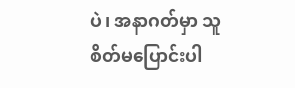ပဲ၊ အနာဂတ်မှာ သူစိတ်မပြောင်းပါ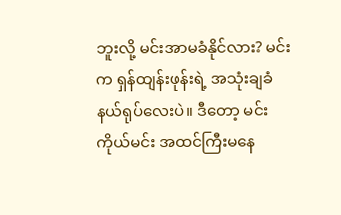ဘူးလို့ မင်းအာမခံနိုင်လား? မင်းက ရှန်ထျန်းဖုန်းရဲ့ အသုံးချခံနယ်ရုပ်လေးပဲ။ ဒီတော့ မင်းကိုယ်မင်း အထင်ကြီးမနေ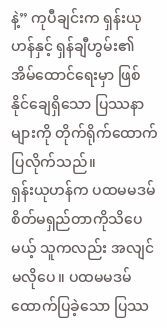နဲ့” ကုပီချင်းက ရှန်းယုဟန်နှင့် ရှန်ချီဟွမ်း၏ အိမ်ထောင်ရေးမှာ ဖြစ်နိုင်ချေရှိသော ပြဿနာများကို တိုက်ရိုက်ထောက်ပြလိုက်သည်။
ရှန်းယုဟန်က ပထမမဒမ် စိတ်မရှည်တာကိုသိပေမယ့် သူကလည်း အလျင်မလိုပေ။ ပထမမဒမ်ထောက်ပြခဲ့သော ပြဿ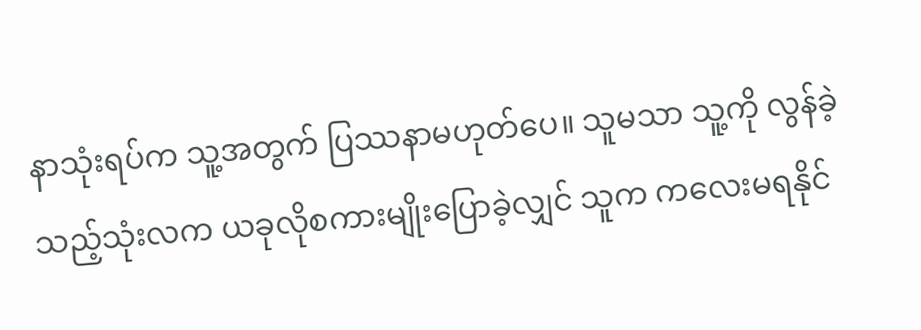နာသုံးရပ်က သူ့အတွက် ပြဿနာမဟုတ်ပေ။ သူမသာ သူ့ကို လွန်ခဲ့သည့်သုံးလက ယခုလိုစကားမျိုးပြောခဲ့လျှင် သူက ကလေးမရနိုင်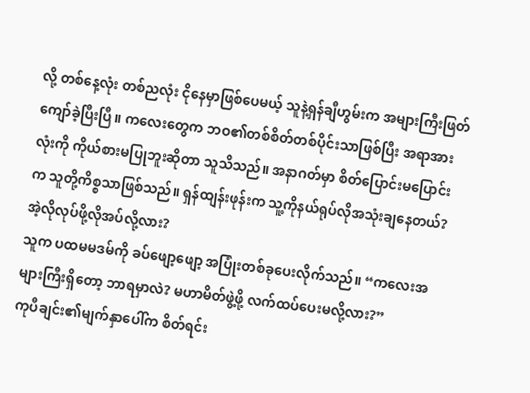လို့ တစ်နေ့လုံး တစ်ညလုံး ငိုနေမှာဖြစ်ပေမယ့် သူနဲ့ရှန်ချီဟွမ်းက အများကြီးဖြတ်ကျော်ခဲ့ပြီးပြီ။ ကလေးတွေက ဘဝ၏တစ်စိတ်တစ်ပိုင်းသာဖြစ်ပြီး အရာအားလုံးကို ကိုယ်စားမပြုဘူးဆိုတာ သူသိသည်။ အနာဂတ်မှာ စိတ်ပြောင်းမပြောင်းက သူတို့ကိစ္စသာဖြစ်သည်။ ရှန်ထျန်းဖုန်းက သူ့ကိုနယ်ရုပ်လိုအသုံးချနေတယ်? အဲ့လိုလုပ်ဖို့လိုအပ်လို့လား?
သူက ပထမမဒမ်ကို ခပ်ဖျော့ဖျော့ အပြုံးတစ်ခုပေးလိုက်သည်။ “ကလေးအများကြီးရှိတော့ ဘာရမှာလဲ? မဟာမိတ်ဖွဲ့ဖို့ လက်ထပ်ပေးမလို့လား?”
ကုပီချင်း၏မျက်နှာပေါ်က စိတ်ရင်း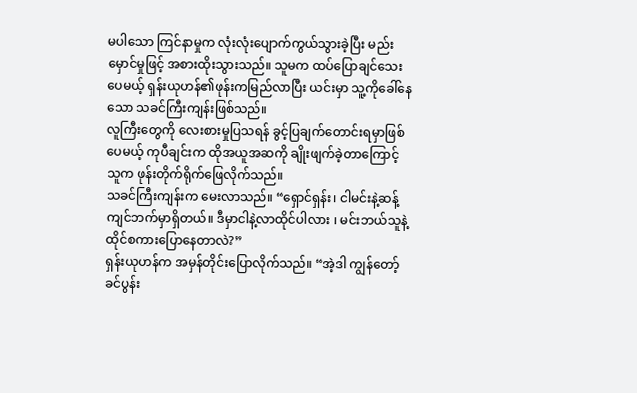မပါသော ကြင်နာမှုက လုံးလုံးပျောက်ကွယ်သွားခဲ့ပြီး မည်းမှောင်မှုဖြင့် အစားထိုးသွားသည်။ သူမက ထပ်ပြောချင်သေးပေမယ့် ရှန်းယုဟန်၏ဖုန်းကမြည်လာပြီး ယင်းမှာ သူ့ကိုခေါ်နေသော သခင်ကြီးကျန်းဖြစ်သည်။
လူကြီးတွေကို လေးစားမှုပြသရန် ခွင့်ပြချက်တောင်းရမှာဖြစ်ပေမယ့် ကုပီချင်းက ထိုအယူအဆကို ချိုးဖျက်ခဲ့တာကြောင့် သူက ဖုန်းတိုက်ရိုက်ဖြေလိုက်သည်။
သခင်ကြီးကျန်းက မေးလာသည်။ “ရှောင်ရှန်း၊ ငါမင်းနဲ့ဆန့်ကျင်ဘက်မှာရှိတယ်။ ဒီမှာငါနဲ့လာထိုင်ပါလား ၊ မင်းဘယ်သူနဲ့ ထိုင်စကားပြောနေတာလဲ?”
ရှန်းယုဟန်က အမှန်တိုင်းပြောလိုက်သည်။ “အဲ့ဒါ ကျွန်တော့်ခင်ပွန်း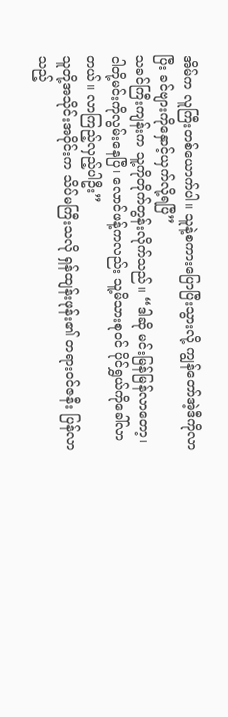အိမ်က လူကြီးတစ်ယောက်ပါ။ သူနဲ့စကားပြောပြီးသွားလို့ ကျွန်တော်အဲ့ဒီကိုလာပြီး ခင်ဗျားကိုနှောင့်ယှက်လို့ရပြီ”
သခင်ကြီးကျန်းက သူ့ကိုတိုက်တွန်းလိုက်သည်။ “ဒါဆို မင်းမြန်မြန်လာတော့၊ ငါတို့မင်းကိုလွမ်းနေပြီ၊ လောင်ဖန့်ကလည်း သူ့မိသားစုဝင် ပိုင်ရွှယ်ကိုခေါ်လာတယ်။ လာကြည့်လှည့်ပါဦး”
သူတို့အသိုင်းအဝိုင်းက သိပ်မကြီးသလို ရှန်ထျန်းဖုန်း၏ တရားဝင်ဇနီး ပြန်လာသည့်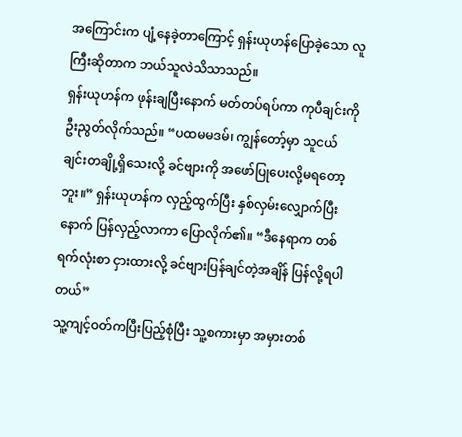အကြောင်းက ပျံ့နေခဲ့တာကြောင့် ရှန်းယုဟန်ပြောခဲ့သော လူကြီးဆိုတာက ဘယ်သူလဲသိသာသည်။
ရှန်းယုဟန်က ဖုန်းချပြီးနောက် မတ်တပ်ရပ်ကာ ကုပီချင်းကို ဦးညွတ်လိုက်သည်။ “ပထမမဒမ်၊ ကျွန်တော့်မှာ သူငယ်ချင်းတချို့ရှိသေးလို့ ခင်ဗျားကို အဖော်ပြုပေးလို့မရတော့ဘူး။” ရှန်းယုဟန်က လှည့်ထွက်ပြီး နှစ်လှမ်းလျှောက်ပြီးနောက် ပြန်လှည့်လာကာ ပြောလိုက်၏။ “ဒီနေရာက တစ်ရက်လုံးစာ ငှားထားလို့ ခင်ဗျားပြန်ချင်တဲ့အချိန် ပြန်လို့ရပါတယ်”
သူ့ကျင့်ဝတ်ကပြီးပြည့်စုံပြီး သူ့စကားမှာ အမှားတစ်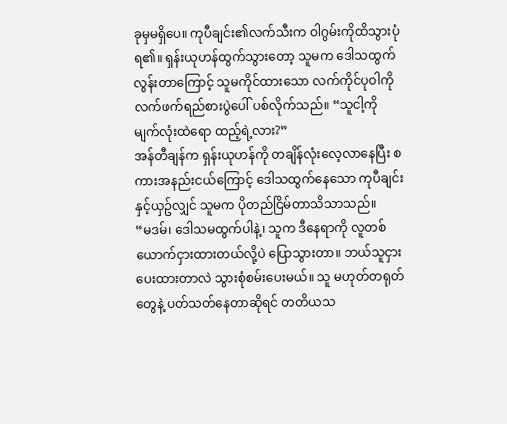ခုမှမရှိပေ။ ကုပီချင်း၏လက်သီးက ဝါဂွမ်းကိုထိသွားပုံရ၏။ ရှန်းယုဟန်ထွက်သွားတော့ သူမက ဒေါသထွက်လွန်းတာကြောင့် သူမကိုင်ထားသော လက်ကိုင်ပုဝါကို လက်ဖက်ရည်စားပွဲပေါ် ပစ်လိုက်သည်။ “သူငါ့ကို မျက်လုံးထဲရော ထည့်ရဲ့လား?”
အန်တီချန်က ရှန်းယုဟန်ကို တချိန်လုံးလေ့လာနေပြီး စကားအနည်းငယ်ကြောင့် ဒေါသထွက်နေသော ကုပီချင်းနှင့်ယှဥ်လျှင် သူမက ပိုတည်ငြိမ်တာသိသာသည်။
“မဒမ်၊ ဒေါသမထွက်ပါနဲ့၊ သူက ဒီနေရာကို လူတစ်ယောက်ငှားထားတယ်လို့ပဲ ပြောသွားတာ။ ဘယ်သူငှားပေးထားတာလဲ သွားစုံစမ်းပေးမယ်။ သူ မဟုတ်တရုတ်တွေနဲ့ ပတ်သတ်နေတာဆိုရင် တတိယသ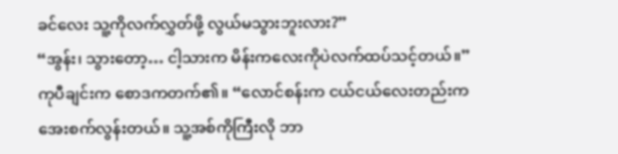ခင်လေး သူ့ကိုလက်လွှတ်ဖို့ လွယ်မသွားဘူးလား?”
“အွန်း၊ သွားတော့… ငါ့သားက မိန်းကလေးကိုပဲလက်ထပ်သင့်တယ်။” ကုပီချင်းက စောဒကတက်၏။ “လောင်စန်းက ငယ်ငယ်လေးတည်းက အေးစက်လွန်းတယ်။ သူ့အစ်ကိုကြီးလို ဘာ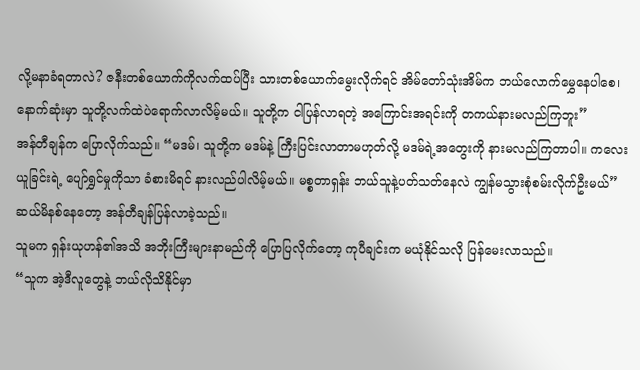လို့မနာခံရတာလဲ? ဇနီးတစ်ယောက်ကိုလက်ထပ်ပြီး သားတစ်ယောက်မွေးလိုက်ရင် အိမ်တော်သုံးအိမ်က ဘယ်လောက်မွှေနေပါစေ၊ နောက်ဆုံးမှာ သူတို့လက်ထဲပဲရောက်လာလိမ့်မယ်။ သူတို့က ငါပြန်လာရတဲ့ အကြောင်းအရင်းကို တကယ်နားမလည်ကြဘူး”
အန်တီချန်က ပြောလိုက်သည်။ “မဒမ်၊ သူတို့က မဒမ်နဲ့ ကြီးပြင်းလာတာမဟုတ်လို့ မဒမ်ရဲ့အတွေးကို နားမလည်ကြတာပါ။ ကလေးယူခြင်းရဲ့ ပျော်ရွှင်မှုကိုသာ ခံစားမိရင် နားလည်ပါလိမ့်မယ်။ မစ္စတာရှန်း ဘယ်သူနဲ့ပတ်သတ်နေလဲ ကျွန်မသွားစုံစမ်းလိုက်ဦးမယ်”
ဆယ်မိနစ်နေတော့ အန်တီချန်ပြန်လာခဲ့သည်။
သူမက ရှန်းယုဟန်၏အသိ အဘိုးကြီးများနာမည်ကို ပြောပြလိုက်တော့ ကုပီချင်းက မယုံနိုင်သလို ပြန်မေးလာသည်။
“သူက အဲ့ဒီလူတွေနဲ့ ဘယ်လိုသိနိုင်မှာ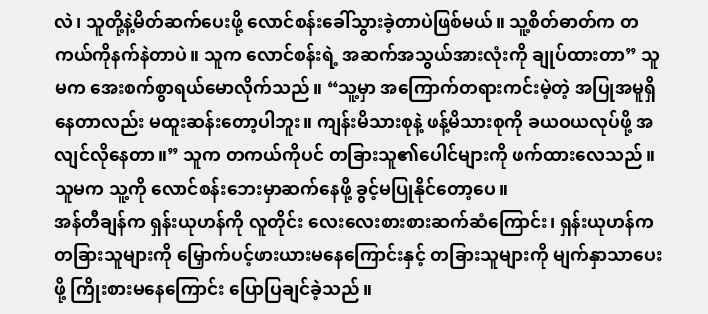လဲ၊ သူတို့နဲ့မိတ်ဆက်ပေးဖို့ လောင်စန်းခေါ်သွားခဲ့တာပဲဖြစ်မယ်။ သူ့စိတ်ဓာတ်က တကယ်ကိုနက်နဲတာပဲ။ သူက လောင်စန်းရဲ့ အဆက်အသွယ်အားလုံးကို ချုပ်ထားတာ” သူမက အေးစက်စွာရယ်မောလိုက်သည်။ “သူ့မှာ အကြောက်တရားကင်းမဲ့တဲ့ အပြုအမူရှိနေတာလည်း မထူးဆန်းတော့ပါဘူး။ ကျန်းမိသားစုနဲ့ ဖန့်မိသားစုကို ခယဝယလုပ်ဖို့ အလျင်လိုနေတာ။” သူက တကယ်ကိုပင် တခြားသူ၏ပေါင်များကို ဖက်ထားလေသည်။ သူမက သူ့ကို လောင်စန်းဘေးမှာဆက်နေဖို့ ခွင့်မပြုနိုင်တော့ပေ။
အန်တီချန်က ရှန်းယုဟန်ကို လူတိုင်း လေးလေးစားစားဆက်ဆံကြောင်း၊ ရှန်းယုဟန်က တခြားသူများကို မြှောက်ပင့်ဖားယားမနေကြောင်းနှင့် တခြားသူများကို မျက်နှာသာပေးဖို့ ကြိုးစားမနေကြောင်း ပြောပြချင်ခဲ့သည်။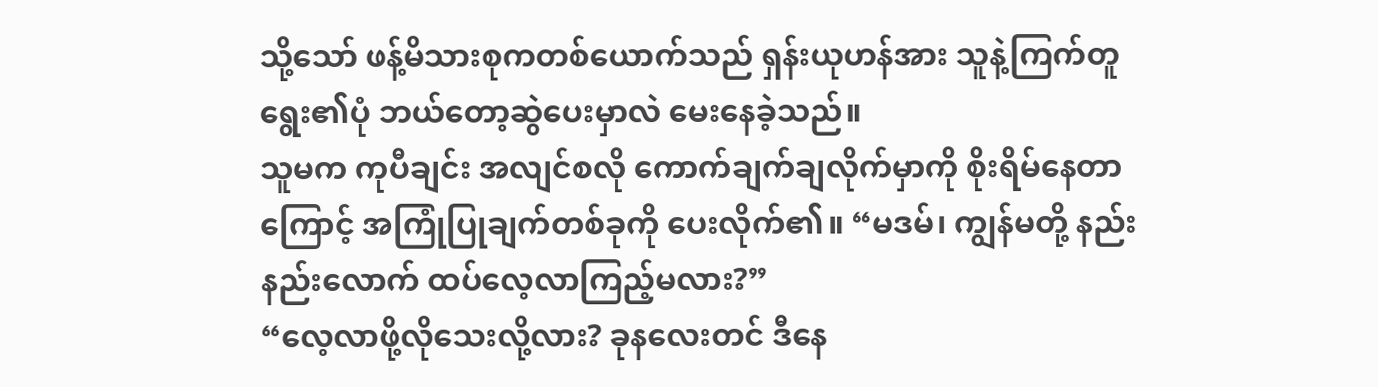သို့သော် ဖန့်မိသားစုကတစ်ယောက်သည် ရှန်းယုဟန်အား သူနဲ့ကြက်တူရွေး၏ပုံ ဘယ်တော့ဆွဲပေးမှာလဲ မေးနေခဲ့သည်။
သူမက ကုပီချင်း အလျင်စလို ကောက်ချက်ချလိုက်မှာကို စိုးရိမ်နေတာကြောင့် အကြုံပြုချက်တစ်ခုကို ပေးလိုက်၏။ “မဒမ်၊ ကျွန်မတို့ နည်းနည်းလောက် ထပ်လေ့လာကြည့်မလား?”
“လေ့လာဖို့လိုသေးလို့လား? ခုနလေးတင် ဒီနေ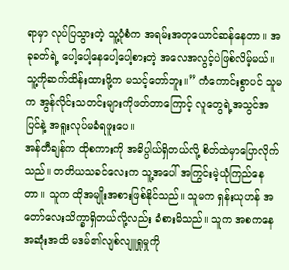ရာမှာ လုပ်ပြသွားတဲ့ သူ့ပုံစံက အရမ်းအတုယောင်ဆန်နေတာ။ အခုခတ်ရဲ့ ပေါ့ပေါ့နေပေါ့ပေါ့စားတဲ့ အလေအလွင့်ပဲဖြစ်လိမ့်မယ်။ သူ့ကိုဆက်ထိန်းထားဖို့က မသင့်တော်ဘူး။” ကံကောင်းစွာပင် သူမက အွန်လိုင်းသတင်းများကိုဖတ်တာကြောင့် လူတွေရဲ့အသွင်အပြင်နဲ့ အရူးလုပ်မခံရဖူးပေ။
အန်တီချန်က ထိုစကားကို အဓိပ္ပါယ်ရှိတယ်လို့ စိတ်ထဲမှာပြောလိုက်သည်။ တတိယသခင်လေးက သူ့အပေါ် အကြွင်းမဲ့ယုံကြည်နေတာ။ သူက ထိုအမျိုးအစားဖြစ်နိုင်သည်။ သူမက ရှန်းယုဟန် အတော်လေးသိက္ခာရှိတယ်လို့လည်း ခံစားမိသည်။ သူက အစကနေအဆုံးအထိ မဒမ်၏လျစ်လျူရှုမှုကို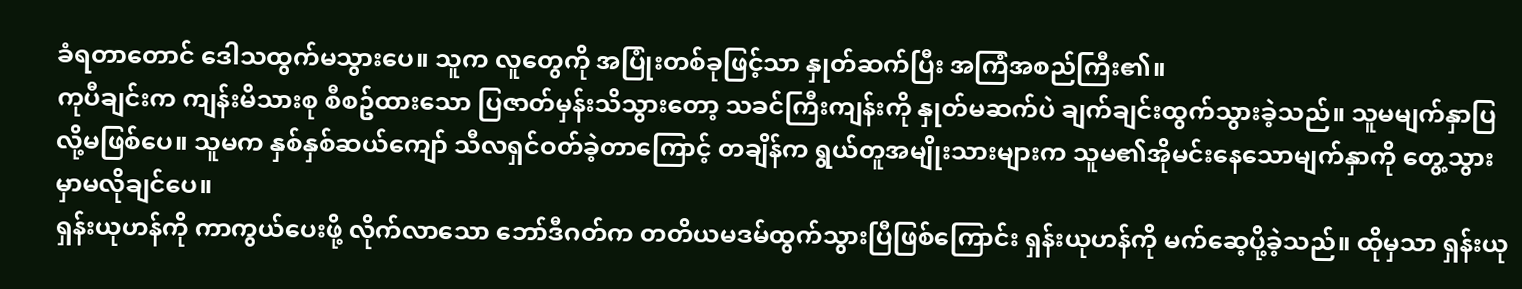ခံရတာတောင် ဒေါသထွက်မသွားပေ။ သူက လူတွေကို အပြုံးတစ်ခုဖြင့်သာ နှုတ်ဆက်ပြီး အကြံအစည်ကြီး၏။
ကုပီချင်းက ကျန်းမိသားစု စီစဥ်ထားသော ပြဇာတ်မှန်းသိသွားတော့ သခင်ကြီးကျန်းကို နှုတ်မဆက်ပဲ ချက်ချင်းထွက်သွားခဲ့သည်။ သူမမျက်နှာပြလို့မဖြစ်ပေ။ သူမက နှစ်နှစ်ဆယ်ကျော် သီလရှင်ဝတ်ခဲ့တာကြောင့် တချိန်က ရွယ်တူအမျိုးသားများက သူမ၏အိုမင်းနေသောမျက်နှာကို တွေ့သွားမှာမလိုချင်ပေ။
ရှန်းယုဟန်ကို ကာကွယ်ပေးဖို့ လိုက်လာသော ဘော်ဒီဂတ်က တတိယမဒမ်ထွက်သွားပြီဖြစ်ကြောင်း ရှန်းယုဟန်ကို မက်ဆေ့ပို့ခဲ့သည်။ ထိုမှသာ ရှန်းယု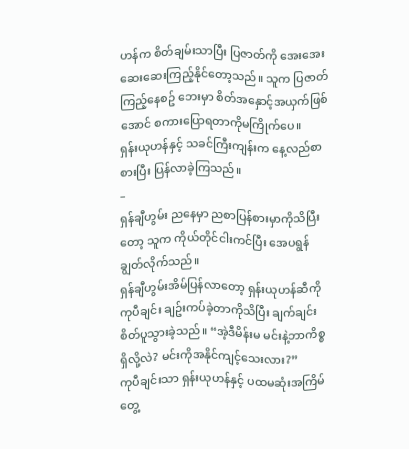ဟန်က စိတ်ချမ်းသာပြီး ပြဇာတ်ကို အေးအေးဆေးဆေးကြည့်နိုင်တော့သည်။ သူက ပြဇာတ်ကြည့်နေစဥ် ဘေးမှာ စိတ်အနှောင့်အယှက်ဖြစ်အောင် စကားပြောရတာကိုမကြိုက်ပေ။
ရှန်းယုဟန်နှင့် သခင်ကြီးကျန်းက နေ့လည်စာစားပြီး ပြန်လာခဲ့ကြသည်။
–
ရှန်ချီဟွမ်း ညနေမှာ ညစာပြန်စားမှာကိုသိပြီးတော့ သူက ကိုယ်တိုင်ငါးကင်ပြီး အေပရွန်ချွတ်လိုက်သည်။
ရှန်ချီဟွမ်းအိမ်ပြန်လာတော့ ရှန်းယုဟန်ဆီကို ကုပီချင်း ချဥ်းကပ်ခဲ့တာကိုသိပြီး ချက်ချင်းစိတ်ပူသွားခဲ့သည်။ “အဲ့ဒီမိန်းမ မင်းနဲ့ဘာကိစ္စရှိလို့လဲ? မင်းကိုအနိုင်ကျင့်သေးလား?”
ကုပီချင်းသာ ရှန်းယုဟန်နှင့် ပထမဆုံးအကြိမ်တွေ့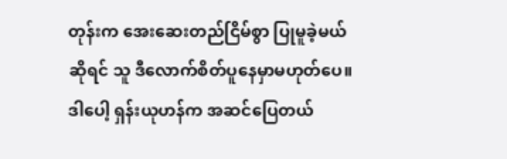တုန်းက အေးဆေးတည်ငြိမ်စွာ ပြုမူခဲ့မယ်ဆိုရင် သူ ဒီလောက်စိတ်ပူနေမှာမဟုတ်ပေ။
ဒါပေါ့ ရှန်းယုဟန်က အဆင်ပြေတယ်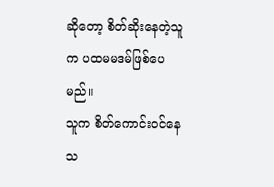ဆိုတော့ စိတ်ဆိုးနေတဲ့သူက ပထမမဒမ်ဖြစ်ပေမည်။
သူက စိတ်ကောင်းဝင်နေသ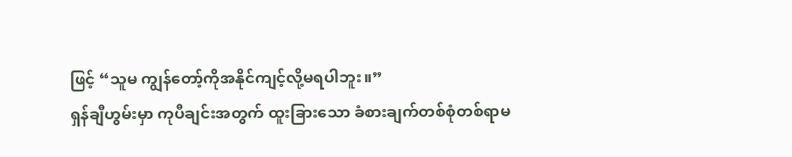ဖြင့် “သူမ ကျွန်တော့်ကိုအနိုင်ကျင့်လို့မရပါဘူး။”
ရှန်ချီဟွမ်းမှာ ကုပီချင်းအတွက် ထူးခြားသော ခံစားချက်တစ်စုံတစ်ရာမ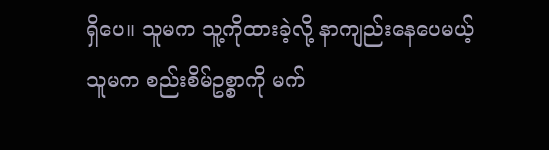ရှိပေ။ သူမက သူ့ကိုထားခဲ့လို့ နာကျည်းနေပေမယ့် သူမက စည်းစိမ်ဥစ္စာကို မက်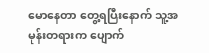မောနေတာ တွေ့ရပြီးနောက် သူ့အမုန်းတရားက ပျောက်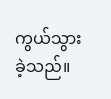ကွယ်သွားခဲ့သည်။